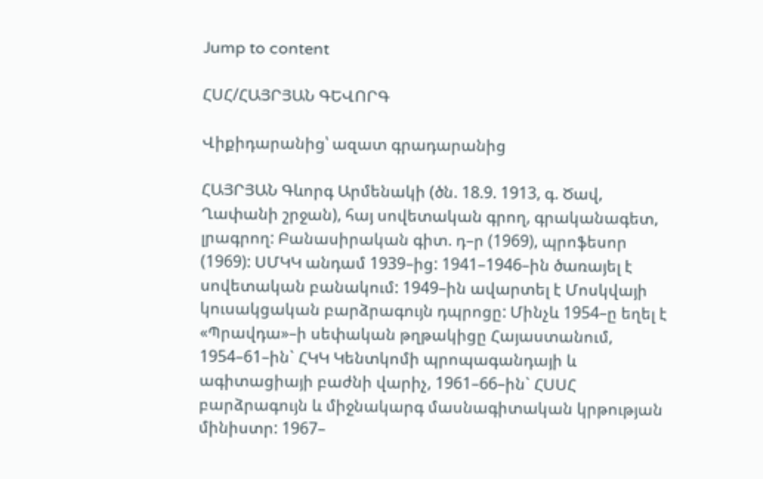Jump to content

ՀՍՀ/ՀԱՅՐՅԱՆ ԳԵՎՈՐԳ

Վիքիդարանից՝ ազատ գրադարանից

ՀԱՅՐՅԱՆ Գևորգ Արմենակի (ծն. 18.9. 1913, գ. Ծավ, Ղափանի շրջան), հայ սովետական գրող, գրականագետ, լրագրող: Բանասիրական գիտ. դ–ր (1969), պրոֆեսոր (1969): ՍՄԿԿ անդամ 1939–ից: 1941–1946–ին ծառայել է սովետական բանակում: 1949–ին ավարտել է Մոսկվայի կուսակցական բարձրագույն դպրոցը: Մինչև 1954–ը եղել է «Պրավդա»–ի սեփական թղթակիցը Հայաստանում, 1954–61–ին` ՀԿԿ Կենտկոմի պրոպագանդայի և ագիտացիայի բաժնի վարիչ, 1961–66–ին` ՀՍՍՀ բարձրագույն և միջնակարգ մասնագիտական կրթության մինիստր: 1967–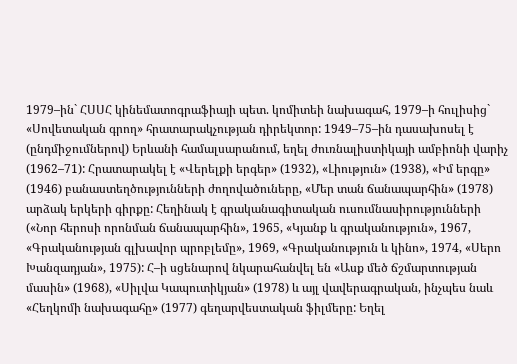1979–ին` ՀՍՍՀ կինեմատոգրաֆիայի պետ. կոմիտեի նախագահ, 1979–ի հուլիսից` «Սովետական գրող» հրատարակչության դիրեկտոր: 1949–75–ին դասախոսել է (ընդմիջումներով) Երևանի համալսարանում, եղել ժուռնալիստիկայի ամբիոնի վարիչ (1962–71): Հրատարակել է «Վերելքի երգեր» (1932), «Լիություն» (1938), «Իմ երգը» (1946) բանաստեղծությունների ժողովածուները, «Մեր տան ճանապարհին» (1978) արձակ երկերի գիրքը: Հեղինակ է գրականագիտական ուսումնասիրությունների («Նոր հերոսի որոնման ճանապարհին», 1965, «Կյանք և գրականություն», 1967, «Գրականության գլխավոր պրոբլեմը», 1969, «Գրականություն և կինո», 1974, «Սերո Խանզադյան», 1975): Հ–ի սցենարով նկարահանվել են «Ասք մեծ ճշմարտության մասին» (1968), «Սիլվա Կապուտիկյան» (1978) և այլ վավերագրական, ինչպես նաև «Հեղկոմի նախագահը» (1977) գեղարվեստական ֆիլմերը: Եղել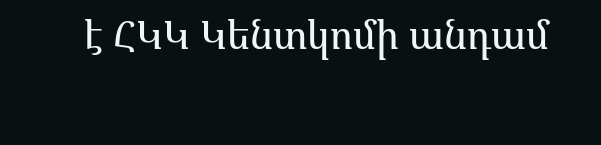է ՀԿԿ Կենտկոմի անդամ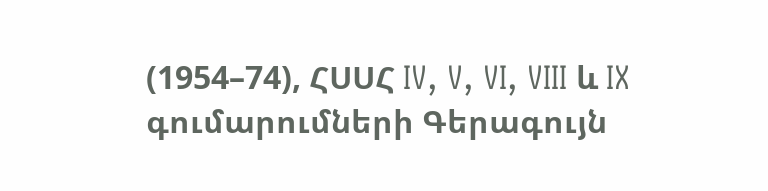(1954–74), ՀՍՍՀ IV, V, VI, VIII և IX գումարումների Գերագույն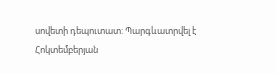սովետի դեպուտատ: Պարգևատրվել է Հոկտեմբերյան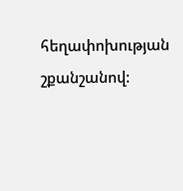հեղափոխության շքանշանով: